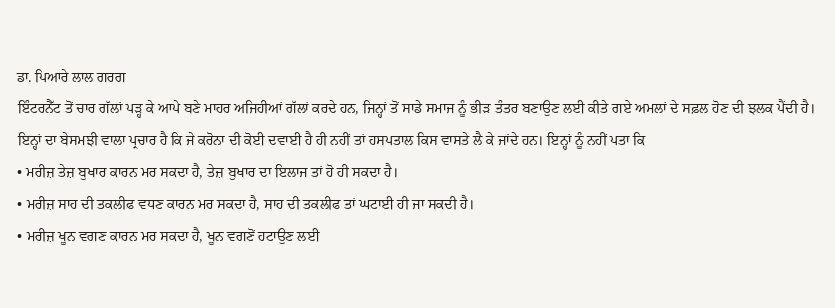ਡਾ. ਪਿਆਰੇ ਲਾਲ ਗਰਗ
ਇੰਟਰਨੈੱਟ ਤੋਂ ਚਾਰ ਗੱਲਾਂ ਪੜ੍ਹ ਕੇ ਆਪੇ ਬਣੇ ਮਾਹਰ ਅਜਿਹੀਆਂ ਗੱਲਾਂ ਕਰਦੇ ਹਨ, ਜਿਨ੍ਹਾਂ ਤੋਂ ਸਾਡੇ ਸਮਾਜ ਨੂੰ ਭੀੜ ਤੰਤਰ ਬਣਾਉਣ ਲਈ ਕੀਤੇ ਗਏ ਅਮਲਾਂ ਦੇ ਸਫ਼ਲ ਹੋਣ ਦੀ ਝਲਕ ਪੈਂਦੀ ਹੈ।
ਇਨ੍ਹਾਂ ਦਾ ਬੇਸਮਝੀ ਵਾਲਾ ਪ੍ਰਚਾਰ ਹੈ ਕਿ ਜੇ ਕਰੋਨਾ ਦੀ ਕੋਈ ਦਵਾਈ ਹੈ ਹੀ ਨਹੀਂ ਤਾਂ ਹਸਪਤਾਲ ਕਿਸ ਵਾਸਤੇ ਲੈ ਕੇ ਜਾਂਦੇ ਹਨ। ਇਨ੍ਹਾਂ ਨੂੰ ਨਹੀਂ ਪਤਾ ਕਿ
• ਮਰੀਜ਼ ਤੇਜ਼ ਬੁਖਾਰ ਕਾਰਨ ਮਰ ਸਕਦਾ ਹੈ, ਤੇਜ਼ ਬੁਖਾਰ ਦਾ ਇਲਾਜ ਤਾਂ ਹੋ ਹੀ ਸਕਦਾ ਹੈ।
• ਮਰੀਜ਼ ਸਾਹ ਦੀ ਤਕਲੀਫ ਵਧਣ ਕਾਰਨ ਮਰ ਸਕਦਾ ਹੈ, ਸਾਹ ਦੀ ਤਕਲੀਫ ਤਾਂ ਘਟਾਈ ਹੀ ਜਾ ਸਕਦੀ ਹੈ।
• ਮਰੀਜ਼ ਖੂਨ ਵਗਣ ਕਾਰਨ ਮਰ ਸਕਦਾ ਹੈ, ਖੂਨ ਵਗਣੋਂ ਹਟਾਉਣ ਲਈ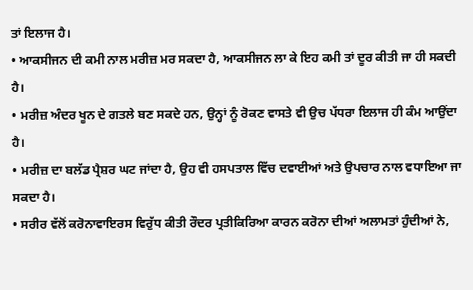ਤਾਂ ਇਲਾਜ ਹੈ।
• ਆਕਸੀਜਨ ਦੀ ਕਮੀ ਨਾਲ ਮਰੀਜ਼ ਮਰ ਸਕਦਾ ਹੈ, ਆਕਸੀਜਨ ਲਾ ਕੇ ਇਹ ਕਮੀ ਤਾਂ ਦੂਰ ਕੀਤੀ ਜਾ ਹੀ ਸਕਦੀ ਹੈ।
• ਮਰੀਜ਼ ਅੰਦਰ ਖੂਨ ਦੇ ਗਤਲੇ ਬਣ ਸਕਦੇ ਹਨ, ਉਨ੍ਹਾਂ ਨੂੰ ਰੋਕਣ ਵਾਸਤੇ ਵੀ ਉਚ ਪੱਧਰਾ ਇਲਾਜ ਹੀ ਕੰਮ ਆਉਂਦਾ ਹੈ।
• ਮਰੀਜ਼ ਦਾ ਬਲੱਡ ਪ੍ਰੈਸ਼ਰ ਘਟ ਜਾਂਦਾ ਹੈ, ਉਹ ਵੀ ਹਸਪਤਾਲ ਵਿੱਚ ਦਵਾਈਆਂ ਅਤੇ ਉਪਚਾਰ ਨਾਲ ਵਧਾਇਆ ਜਾ ਸਕਦਾ ਹੈ।
• ਸਰੀਰ ਵੱਲੋਂ ਕਰੋਨਾਵਾਇਰਸ ਵਿਰੁੱਧ ਕੀਤੀ ਰੌਦਰ ਪ੍ਰਤੀਕਿਰਿਆ ਕਾਰਨ ਕਰੋਨਾ ਦੀਆਂ ਅਲਾਮਤਾਂ ਹੁੰਦੀਆਂ ਨੇ,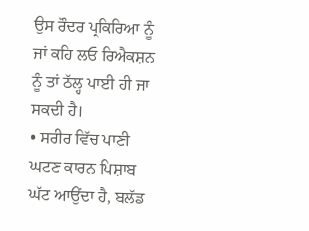ਉਸ ਰੌਦਰ ਪ੍ਰਕਿਰਿਆ ਨੂੰ ਜਾਂ ਕਹਿ ਲਓ ਰਿਐਕਸ਼ਨ ਨੂੰ ਤਾਂ ਠੱਲ੍ਹ ਪਾਈ ਹੀ ਜਾ ਸਕਦੀ ਹੈ।
• ਸਰੀਰ ਵਿੱਚ ਪਾਣੀ ਘਟਣ ਕਾਰਨ ਪਿਸ਼ਾਬ ਘੱਟ ਆਉਂਦਾ ਹੈ, ਬਲੱਡ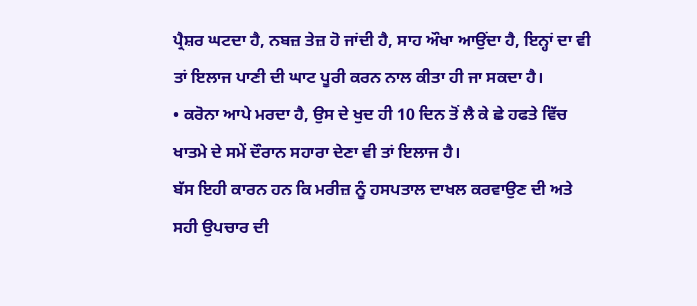ਪ੍ਰੈਸ਼ਰ ਘਟਦਾ ਹੈ, ਨਬਜ਼ ਤੇਜ਼ ਹੋ ਜਾਂਦੀ ਹੈ, ਸਾਹ ਔਖਾ ਆਉਂਦਾ ਹੈ, ਇਨ੍ਹਾਂ ਦਾ ਵੀ ਤਾਂ ਇਲਾਜ ਪਾਣੀ ਦੀ ਘਾਟ ਪੂਰੀ ਕਰਨ ਨਾਲ ਕੀਤਾ ਹੀ ਜਾ ਸਕਦਾ ਹੈ।
• ਕਰੋਨਾ ਆਪੇ ਮਰਦਾ ਹੈ, ਉਸ ਦੇ ਖੁਦ ਹੀ 10 ਦਿਨ ਤੋਂ ਲੈ ਕੇ ਛੇ ਹਫਤੇ ਵਿੱਚ ਖਾਤਮੇ ਦੇ ਸਮੇਂ ਦੌਰਾਨ ਸਹਾਰਾ ਦੇਣਾ ਵੀ ਤਾਂ ਇਲਾਜ ਹੈ।
ਬੱਸ ਇਹੀ ਕਾਰਨ ਹਨ ਕਿ ਮਰੀਜ਼ ਨੂੰ ਹਸਪਤਾਲ ਦਾਖਲ ਕਰਵਾਉਣ ਦੀ ਅਤੇ ਸਹੀ ਉਪਚਾਰ ਦੀ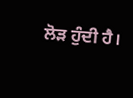ਲੋੜ ਹੁੰਦੀ ਹੈ।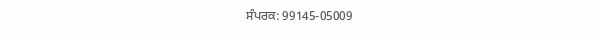ਸੰਪਰਕ: 99145-05009